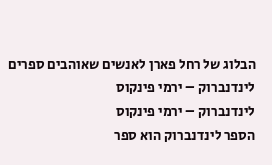הבלוג של רחל פארן לאנשים שאוהבים ספרים
לינדנברוק – ירמי פינקוס
לינדנברוק – ירמי פינקוס
הספר לינדנברוק הוא ספר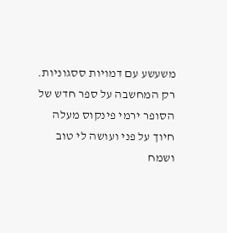משעשע עם דמויות ססגוניות.
רק המחשבה על ספר חדש של הסופר ירמי פינקוס מעלה חיוך על פני ועושה לי טוב ושמח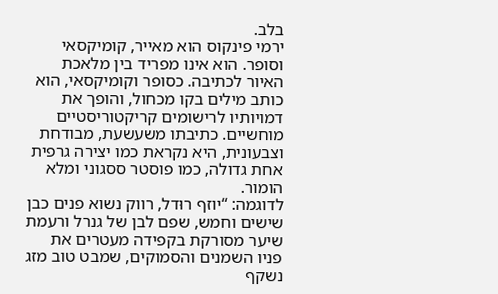בלב.
ירמי פינקוס הוא מאייר, קומיקסאי וסופר. הוא אינו מפריד בין מלאכת האיור לכתיבה. כסופר וקומיקסאי, הוא כותב מילים בקו מכחול, והופך את דמויותיו לרישומים קריקטוריסטיים מוחשיים. כתיבתו משעשעת, מבודחת וצבעונית, היא נקראת כמו יצירה גרפית אחת גדולה, כמו פוסטר ססגוני ומלא הומור.
לדוגמה: “יוזף רוּדל, רווק נשוא פנים כבן שישים וחמש, שפם לבן של גנרל ורעמת שיער מסורקת בקפידה מעטרים את פניו השמנים והסמוקים, שמבט טוב מזג נשקף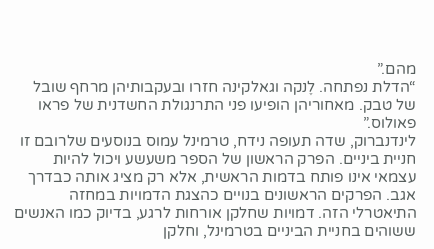מהם.”
“הדלת נפתחה. לֶנקה וגאלקינה חזרו ובעקבותיהן מרחף שובל של טבק. מאחוריהן הופיעו פני התרנגולת החשדנית של פראו פאולוס.”
לינדנברוק, שדה תעופה נידח, טרמינל עמוס בנוסעים שלרובם זו חניית ביניים. הפרק הראשון של הספר משעשע ויכול להיות עצמאי אינו פותח בדמות הראשית, אלא רק מציג אותה כבדרך אגב. הפרקים הראשונים בנויים כהצגת הדמויות במחזה התיאטרלי הזה. דמויות שחלקן אורחות לרגע, בדיוק כמו האנשים ששוהים בחניית הביניים בטרמינל, וחלקן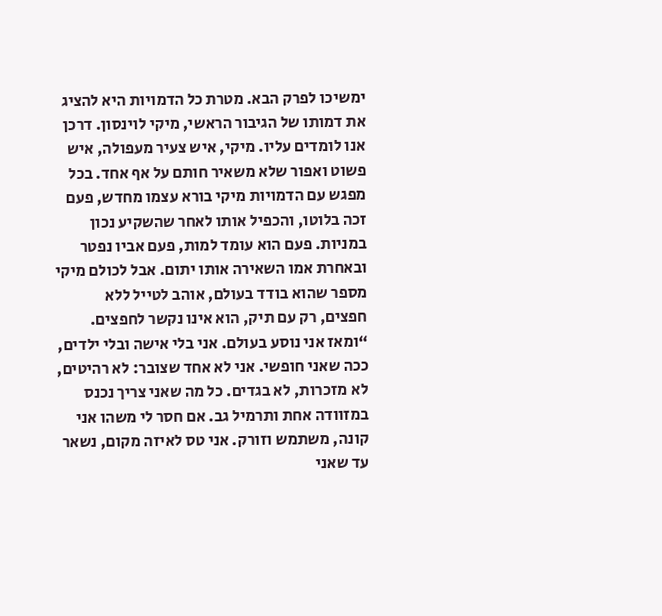ימשיכו לפרק הבא. מטרת כל הדמויות היא להציג את דמותו של הגיבור הראשי, מיקי לוינסון. דרכן אנו לומדים עליו. מיקי, איש צעיר מעפולה, איש פשוט ואפור שלא משאיר חותם על אף אחד. בכל מפגש עם הדמויות מיקי בורא עצמו מחדש, פעם זכה בלוטו, והכפיל אותו לאחר שהשקיע נכון במניות. פעם הוא עומד למות, פעם אביו נפטר ובאחרת אמו השאירה אותו יתום. אבל לכולם מיקי מספר שהוא בודד בעולם, אוהב לטייל ללא חפצים, רק עם תיק, הוא אינו נקשר לחפצים.
“ומאז אני נוסע בעולם. אני בלי אישה ובלי ילדים, ככה שאני חופשי. אני לא אחד שצובר: לא רהיטים, לא מזכרות, לא בגדים. כל מה שאני צריך נכנס במזוודה אחת ותרמיל גב. אם חסר לי משהו אני קונה, משתמש וזורק. אני טס לאיזה מקום, נשאר עד שאני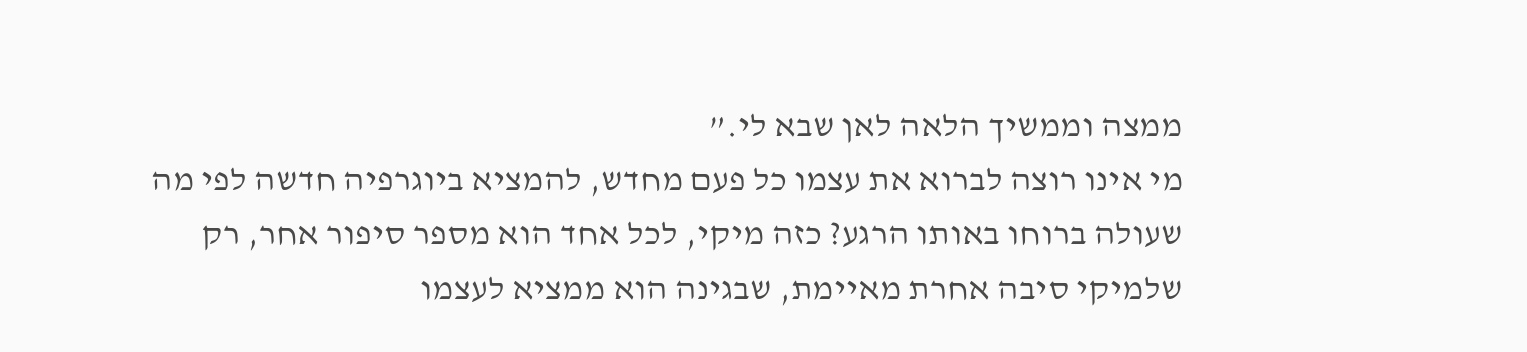ממצה וממשיך הלאה לאן שבא לי.”
מי אינו רוצה לברוא את עצמו כל פעם מחדש, להמציא ביוגרפיה חדשה לפי מה שעולה ברוחו באותו הרגע? כזה מיקי, לכל אחד הוא מספר סיפור אחר, רק שלמיקי סיבה אחרת מאיימת, שבגינה הוא ממציא לעצמו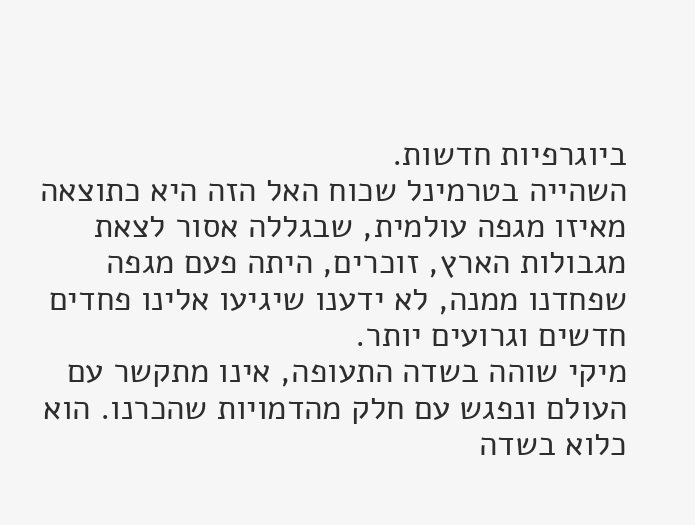ביוגרפיות חדשות.
השהייה בטרמינל שכוח האל הזה היא כתוצאה מאיזו מגפה עולמית, שבגללה אסור לצאת מגבולות הארץ, זוכרים, היתה פעם מגפה שפחדנו ממנה, לא ידענו שיגיעו אלינו פחדים חדשים וגרועים יותר.
מיקי שוהה בשדה התעופה, אינו מתקשר עם העולם ונפגש עם חלק מהדמויות שהכרנו. הוא כלוא בשדה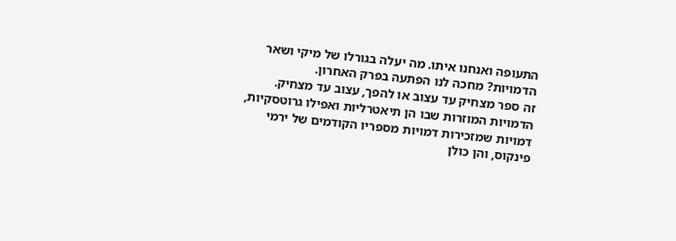התעופה ואנחנו איתו. מה יעלה בגורלו של מיקי ושאר הדמויות? מחכה לנו הפתעה בפרק האחרון.
זה ספר מצחיק עד עצוב או להפך, עצוב עד מצחיק. הדמויות המוזרות שבו הן תיאטרליות ואפילו גרוטסקיות, דמויות שמזכירות דמויות מספריו הקודמים של ירמי פינקוס, והן כולן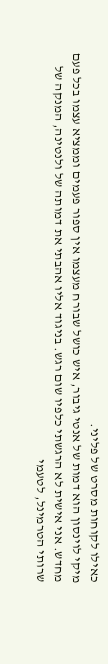כאילו לקוחות מסרט של פליני.
מיקי לוינסון הוא דמות של אנטי גיבור, איש כושל שבורח מעצמו אין ספור פעמים וממציא עצמו בכל פעם מחדש. אני אישית לא הרגשתי כלפיו שום רגש. בניגוד אליו אהבתי את דמותה של ולנטינה, המנקה של שרותי הטרמינל, לטעמי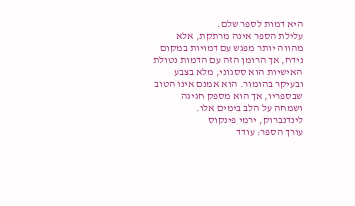היא דמות לספר שלם.
עלילת הספר אינה מרתקת, אלא מהווה יותר מפגש עם דמויות במקום נידח, אך הרומן הזה עם הדמות נטולת האישיות הוא ססגוני, מלא בצבע ובעיקר בהומור. הוא אמנם אינו הטוב שבספריו, אך הוא מספק חגיגה ושמחה על הלב בימים אלו.
לינדנברוק, ירמי פינקוס
עורך הספר: עודד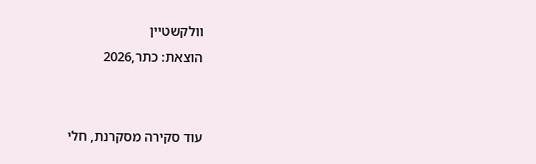וולקשטיין
הוצאת: כתר,2026


עוד סקירה מסקרנת, חלי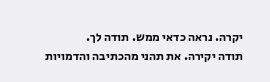יקרה. נראה כדאי ממש. תודה לך.
תודה יקירה. את תהני מהכתיבה והדמויות